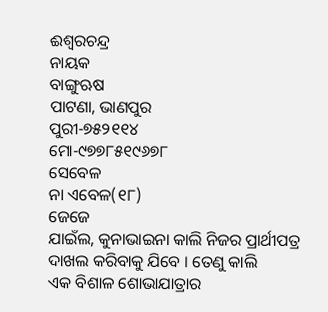ଈଶ୍ୱରଚନ୍ଦ୍ର
ନାୟକ
ବାଙ୍ଗୁଋଷ
ପାଟଣା, ଭାଣପୁର
ପୁରୀ-୭୫୨୧୧୪
ମୋ-୯୭୭୮୫୧୯୬୭୮
ସେବେଳ
ନା ଏବେଳ(୧୮)
ଜେଜେ
ଯାଇଁଲ, କୁନାଭାଇନା କାଲି ନିଜର ପ୍ରାର୍ଥୀପତ୍ର ଦାଖଲ କରିବାକୁ ଯିବେ । ତେଣୁ କାଲି
ଏକ ବିଶାଳ ଶୋଭାଯାତ୍ରାର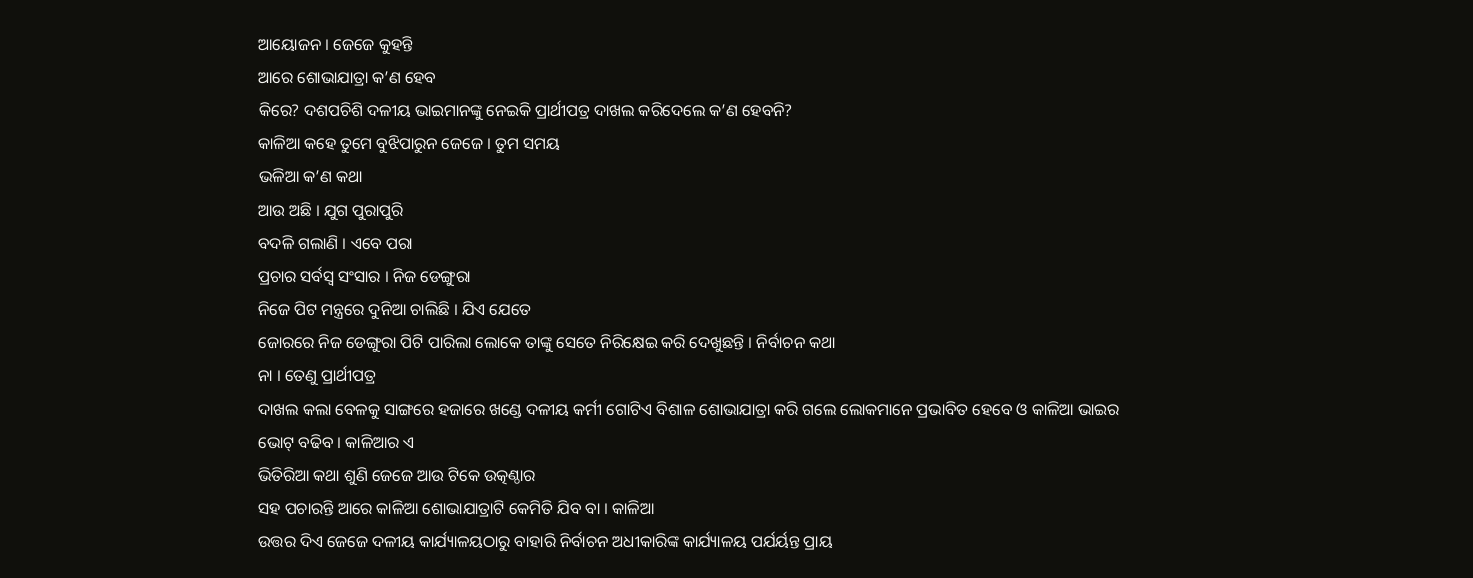ଆୟୋଜନ । ଜେଜେ କୁହନ୍ତି
ଆରେ ଶୋଭାଯାତ୍ରା କ’ଣ ହେବ
କିରେ? ଦଶପଚିଶି ଦଳୀୟ ଭାଇମାନଙ୍କୁ ନେଇକି ପ୍ରାର୍ଥୀପତ୍ର ଦାଖଲ କରିଦେଲେ କ’ଣ ହେବନି?
କାଳିଆ କହେ ତୁମେ ବୁଝିପାରୁନ ଜେଜେ । ତୁମ ସମୟ
ଭଳିଆ କ’ଣ କଥା
ଆଉ ଅଛି । ଯୁଗ ପୁରାପୁରି
ବଦଳି ଗଲାଣି । ଏବେ ପରା
ପ୍ରଚାର ସର୍ବସ୍ୱ ସଂସାର । ନିଜ ଡେଙ୍ଗୁରା
ନିଜେ ପିଟ ମନ୍ତ୍ରରେ ଦୁନିଆ ଚାଲିଛି । ଯିଏ ଯେତେ
ଜୋରରେ ନିଜ ଡେଙ୍ଗୁରା ପିଟି ପାରିଲା ଲୋକେ ତାଙ୍କୁ ସେତେ ନିରିକ୍ଷେଇ କରି ଦେଖୁଛନ୍ତି । ନିର୍ବାଚନ କଥା
ନା । ତେଣୁ ପ୍ରାର୍ଥୀପତ୍ର
ଦାଖଲ କଲା ବେଳକୁ ସାଙ୍ଗରେ ହଜାରେ ଖଣ୍ଡେ ଦଳୀୟ କର୍ମୀ ଗୋଟିଏ ବିଶାଳ ଶୋଭାଯାତ୍ରା କରି ଗଲେ ଲୋକମାନେ ପ୍ରଭାବିତ ହେବେ ଓ କାଳିଆ ଭାଇର
ଭୋଟ୍ ବଢିବ । କାଳିଆର ଏ
ଭିତିରିଆ କଥା ଶୁଣି ଜେଜେ ଆଉ ଟିକେ ଉତ୍କଣ୍ଠାର
ସହ ପଚାରନ୍ତି ଆରେ କାଳିଆ ଶୋଭାଯାତ୍ରାଟି କେମିତି ଯିବ ବା । କାଳିଆ
ଉତ୍ତର ଦିଏ ଜେଜେ ଦଳୀୟ କାର୍ଯ୍ୟାଳୟଠାରୁ ବାହାରି ନିର୍ବାଚନ ଅଧୀକାରିଙ୍କ କାର୍ଯ୍ୟାଳୟ ପର୍ଯର୍ୟନ୍ତ ପ୍ରାୟ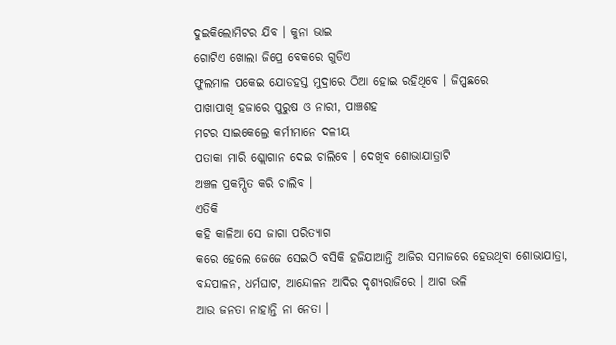ଦୁଇକିଲୋମିଟର ଯିବ । କୁନା ଭାଇ
ଗୋଟିଏ ଖୋଲା ଜିପ୍ରେ ବେକରେ ଗୁଡିଏ
ଫୁଲମାଳ ପକେଇ ଯୋଡହସ୍ତ ମୁଦ୍ରାରେ ଠିଆ ହୋଇ ରହିଥିବେ । ଜିପ୍ପଛରେ
ପାଖାପାଖି ହଜାରେ ପୁରୁଷ ଓ ନାରୀ, ପାଞ୍ଚଶହ
ମଟର ସାଇକେଲ୍ରେ କର୍ମୀମାନେ ଦଳୀୟ
ପତାକା ମାରି ଶ୍ଲୋଗାନ ଦେଇ ଚାଲିବେ । ଦେଖିବ ଶୋଭାଯାତ୍ରାଟି
ଅଞ୍ଚଳ ପ୍ରକମ୍ପିତ କରି ଚାଲିବ ।
ଏତିକି
କହି କାଳିଆ ସେ ଜାଗା ପରିତ୍ୟାଗ
କରେ ହେଲେ ଜେଜେ ସେଇଠି ବସିକି ହଜିଯାଆନ୍ତି ଆଜିର ସମାଜରେ ହେଉଥିବା ଶୋଭାଯାତ୍ରା, ବନ୍ଦପାଳନ, ଧର୍ମଘାଟ, ଆନ୍ଦୋଳନ ଆଦିର ଦୃଶ୍ୟରାଜିରେ । ଆଗ ଭଳି
ଆଉ ଜନତା ନାହାନ୍ତି ନା ନେତା ।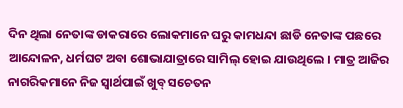ଦିନ ଥିଲା ନେତାଙ୍କ ଡାକରାରେ ଲୋକମାନେ ଘରୁ କାମଧନ୍ଦା ଛାଡି ନେତାଙ୍କ ପଛରେ ଆନ୍ଦୋଳନ, ଧର୍ମଘଟ ଅବା ଶୋଭାଯାତ୍ରାରେ ସାମିଲ୍ ହୋଇ ଯାଉଥିଲେ । ମାତ୍ର ଆଜିର
ନାଗରିକମାନେ ନିଜ ସ୍ୱାର୍ଥପାଇଁ ଖୁବ୍ ସଚେତନ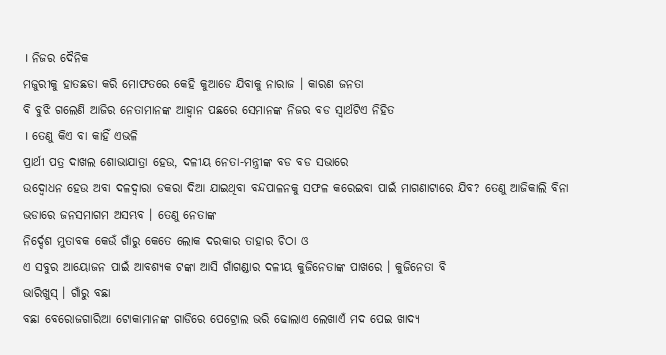। ନିଜର ଦୈନିକ
ମଜୁରୀକୁ ହାତଛଡା କରି ମୋଫତରେ କେହି କୁଆଡେ ଯିବାକୁ ନାରାଜ । କାରଣ ଜନତା
ବି ବୁଝି ଗଲେଣି ଆଜିର ନେତାମାନଙ୍କ ଆହ୍ୱାନ ପଛରେ ସେମାନଙ୍କ ନିଜର ବଡ ସ୍ୱାର୍ଥଟିଏ ନିହିତ
। ତେଣୁ କିଏ ବା କାହିଁ ଏଭଳି
ପ୍ରାର୍ଥୀ ପତ୍ର ଦାଖଲ ଶୋଭାଯାତ୍ରା ହେଉ, ଦଳୀୟ ନେତା-ମନ୍ତ୍ରୀଙ୍କ ବଡ ବଡ ସଭାରେ
ଉଦ୍ବୋଧନ ହେଉ ଅବା ଦଳଦ୍ୱାରା ଡକରା ଦିଆ ଯାଇଥିବା ବନ୍ଦପାଳନକୁ ସଫଳ କରେଇବା ପାଇଁ ମାଗଣାଟାରେ ଯିବ? ତେଣୁ ଆଜିକାଲି ବିନା ଭଡାରେ ଜନସମାଗମ ଅସମ୍ଭବ । ତେଣୁ ନେତାଙ୍କ
ନିର୍ଦ୍ଦେଶ ମୁତାବକ କେଉଁ ଗାଁରୁ କେତେ ଲୋକ ଦରକାର ତାହାର ଚିଠା ଓ
ଏ ସବୁର ଆୟୋଜନ ପାଇଁ ଆବଶ୍ୟକ ଟଙ୍କା ଆସି ଗାଁଗଣ୍ଡାର ଦଳୀୟ କୁଜିନେତାଙ୍କ ପାଖରେ । କୁଜିନେତା ବି
ଭାରିଖୁସ୍ । ଗାଁରୁ ବଛା
ବଛା ବେରୋଜଗାରିଆ ଟୋକାମାନଙ୍କ ଗାଡିରେ ପେଟ୍ରୋଲ ଭରି ଢୋଲାଏ ଲେଖାଏଁ ମଦ ପେଇ ଖାଦ୍ୟ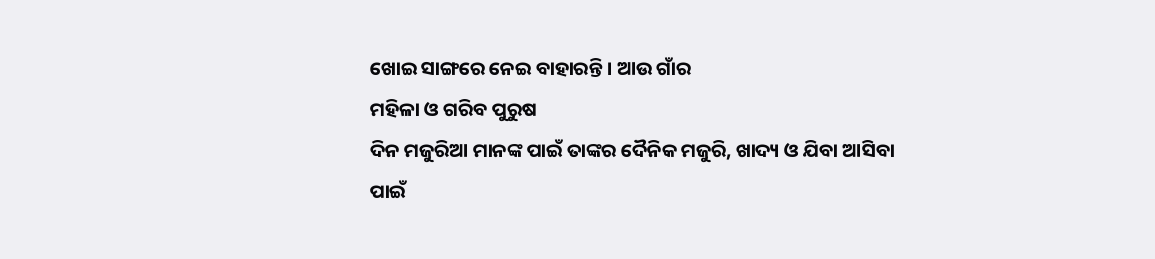ଖୋଇ ସାଙ୍ଗରେ ନେଇ ବାହାରନ୍ତି । ଆଉ ଗାଁର
ମହିଳା ଓ ଗରିବ ପୁରୁଷ
ଦିନ ମଜୁରିଆ ମାନଙ୍କ ପାଇଁ ତାଙ୍କର ଦୈନିକ ମଜୁରି, ଖାଦ୍ୟ ଓ ଯିବା ଆସିବା
ପାଇଁ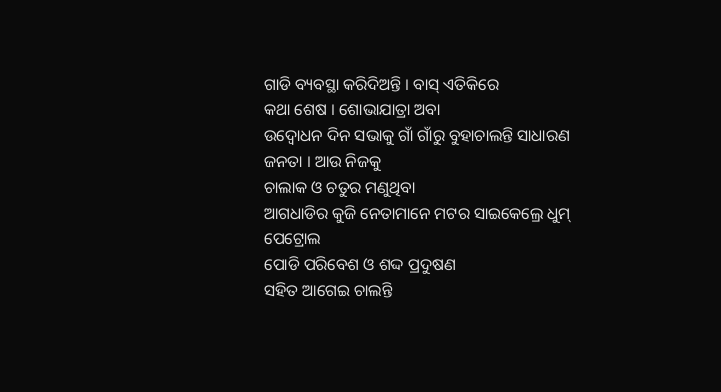ଗାଡି ବ୍ୟବସ୍ଥା କରିଦିଅନ୍ତି । ବାସ୍ ଏତିକିରେ
କଥା ଶେଷ । ଶୋଭାଯାତ୍ରା ଅବା
ଉଦ୍ବୋଧନ ଦିନ ସଭାକୁ ଗାଁ ଗାଁରୁ ବୁହାଚାଲନ୍ତି ସାଧାରଣ ଜନତା । ଆଉ ନିଜକୁ
ଚାଲାକ ଓ ଚତୁର ମଣୁଥିବା
ଆଗଧାଡିର କୁଜି ନେତାମାନେ ମଟର ସାଇକେଲ୍ରେ ଧୁମ୍ ପେଟ୍ରୋଲ
ପୋଡି ପରିବେଶ ଓ ଶଦ୍ଦ ପ୍ରଦୁଷଣ
ସହିତ ଆଗେଇ ଚାଲନ୍ତି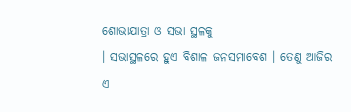ଶୋଭାଯାତ୍ରା ଓ ସଭା ସ୍ଥଳକୁ
। ସଭାସ୍ଥଳରେ ହୁଏ ବିଶାଳ ଜନସମାବେଶ । ତେଣୁ ଆଜିର
ଏ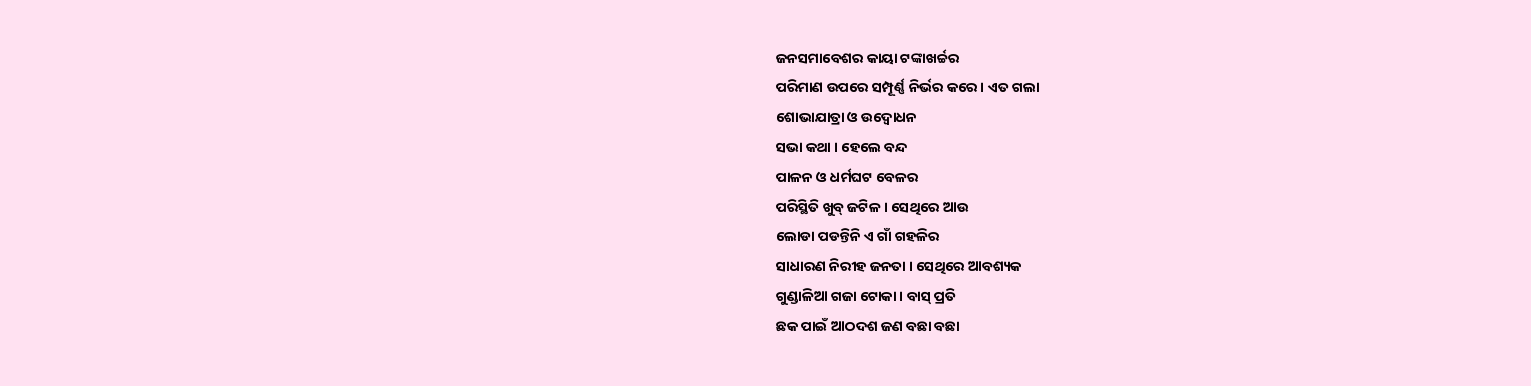ଜନସମାବେଶର କାୟା ଟଙ୍କାଖର୍ଚ୍ଚର
ପରିମାଣ ଉପରେ ସମ୍ପୂର୍ଣ୍ଣ ନିର୍ଭର କରେ । ଏତ ଗଲା
ଶୋଭାଯାତ୍ରା ଓ ଉଦ୍ବୋଧନ
ସଭା କଥା । ହେଲେ ବନ୍ଦ
ପାଳନ ଓ ଧର୍ମଘଟ ବେଳର
ପରିସ୍ଥିତି ଖୁବ୍ ଜଟିଳ । ସେଥିରେ ଆଉ
ଲୋଡା ପଡନ୍ତିନି ଏ ଗାଁ ଗହଳିର
ସାଧାରଣ ନିରୀହ ଜନତା । ସେଥିରେ ଆବଶ୍ୟକ
ଗୁଣ୍ଡାଳିଆ ଗଜା ଟୋକା । ବାସ୍ ପ୍ରତି
ଛକ ପାଇଁ ଆଠଦଶ ଜଣ ବଛା ବଛା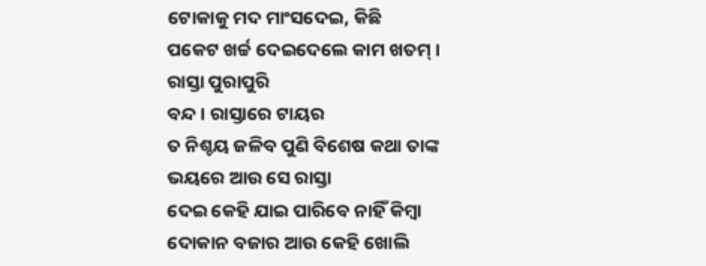ଟୋକାକୁ ମଦ ମାଂସଦେଇ, କିଛି
ପକେଟ ଖର୍ଚ୍ଚ ଦେଇଦେଲେ କାମ ଖତମ୍ । ରାସ୍ତା ପୁରାପୁରି
ବନ୍ଦ । ରାସ୍ତାରେ ଟାୟର
ତ ନିଶ୍ଚୟ ଜଳିବ ପୁଣି ବିଶେଷ କଥା ତାଙ୍କ ଭୟରେ ଆଉ ସେ ରାସ୍ତା
ଦେଇ କେହି ଯାଇ ପାରିବେ ନାହିଁ କିମ୍ବା
ଦୋକାନ ବଜାର ଆଉ କେହି ଖୋଲି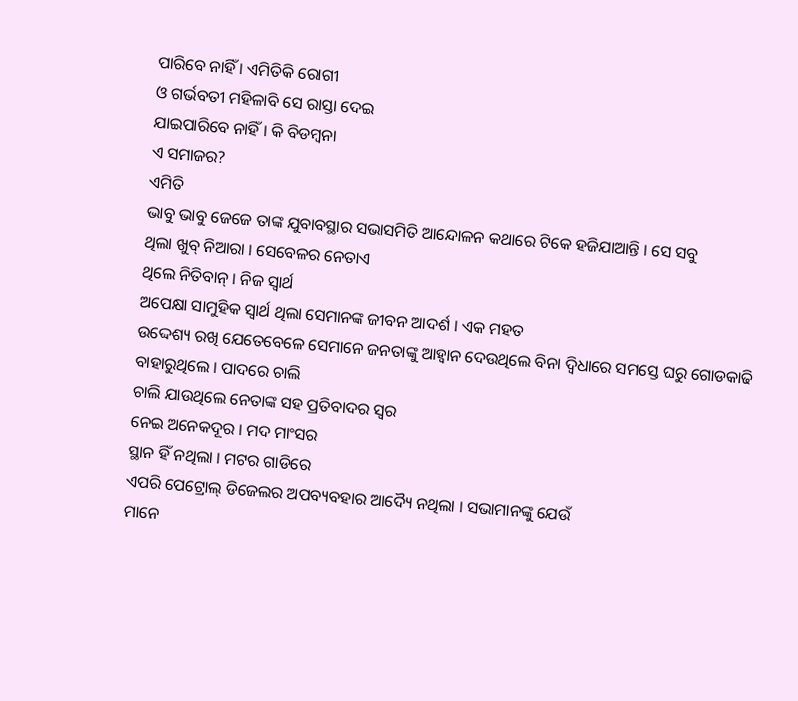ପାରିବେ ନାହିଁ । ଏମିତିକି ରୋଗୀ
ଓ ଗର୍ଭବତୀ ମହିଳାବି ସେ ରାସ୍ତା ଦେଇ
ଯାଇପାରିବେ ନାହିଁ । କି ବିଡମ୍ବନା
ଏ ସମାଜର?
ଏମିତି
ଭାବୁ ଭାବୁ ଜେଜେ ତାଙ୍କ ଯୁବାବସ୍ଥାର ସଭାସମିତି ଆନ୍ଦୋଳନ କଥାରେ ଟିକେ ହଜିଯାଆନ୍ତି । ସେ ସବୁ
ଥିଲା ଖୁବ୍ ନିଆରା । ସେବେଳର ନେତାଏ
ଥିଲେ ନିତିବାନ୍ । ନିଜ ସ୍ୱାର୍ଥ
ଅପେକ୍ଷା ସାମୁହିକ ସ୍ୱାର୍ଥ ଥିଲା ସେମାନଙ୍କ ଜୀବନ ଆଦର୍ଶ । ଏକ ମହତ
ଉଦ୍ଦେଶ୍ୟ ରଖି ଯେତେବେଳେ ସେମାନେ ଜନତାଙ୍କୁ ଆହ୍ୱାନ ଦେଉଥିଲେ ବିନା ଦ୍ୱିଧାରେ ସମସ୍ତେ ଘରୁ ଗୋଡକାଢି ବାହାରୁଥିଲେ । ପାଦରେ ଚାଲି
ଚାଲି ଯାଉଥିଲେ ନେତାଙ୍କ ସହ ପ୍ରତିବାଦର ସ୍ୱର
ନେଇ ଅନେକଦୂର । ମଦ ମାଂସର
ସ୍ଥାନ ହିଁ ନଥିଲା । ମଟର ଗାଡିରେ
ଏପରି ପେଟ୍ରୋଲ୍ ଡିଜେଲର ଅପବ୍ୟବହାର ଆଦ୍ୟୈ ନଥିଲା । ସଭାମାନଙ୍କୁ ଯେଉଁ
ମାନେ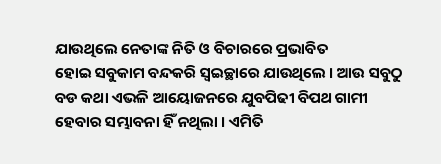ଯାଉଥିଲେ ନେତାଙ୍କ ନିତି ଓ ବିଚାରରେ ପ୍ରଭାବିତ
ହୋଇ ସବୁକାମ ବନ୍ଦକରି ସ୍ୱଇଚ୍ଛାରେ ଯାଉଥିଲେ । ଆଉ ସବୁଠୁ
ବଡ କଥା ଏଭଳି ଆୟୋଜନରେ ଯୁବପିଢୀ ବିପଥ ଗାମୀ ହେବାର ସମ୍ଭାବନା ହିଁ ନଥିଲା । ଏମିତି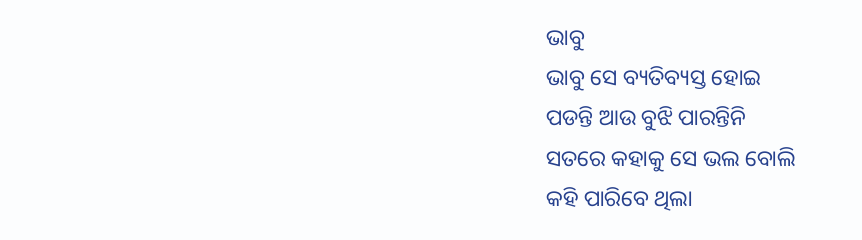ଭାବୁ
ଭାବୁ ସେ ବ୍ୟତିବ୍ୟସ୍ତ ହୋଇ
ପଡନ୍ତି ଆଉ ବୁଝି ପାରନ୍ତିନି
ସତରେ କହାକୁ ସେ ଭଲ ବୋଲି
କହି ପାରିବେ ଥିଲା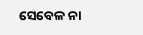ସେବେଳ ନା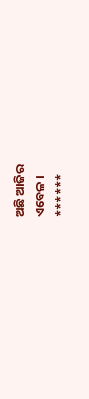ଅଛି ଆଜିର
ଏବେଳ ।
******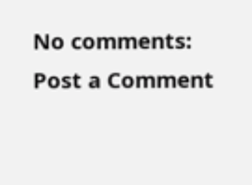No comments:
Post a Comment